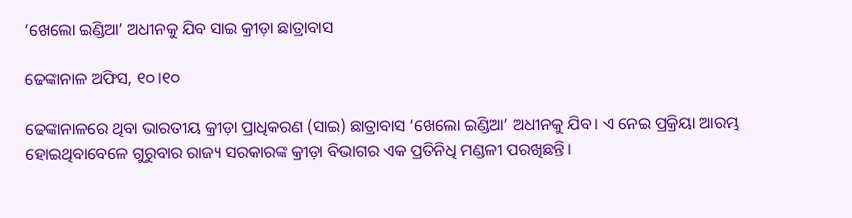‘ଖେଲୋ ଇଣ୍ଡିଆ’ ଅଧୀନକୁ ଯିବ ସାଇ କ୍ରୀଡ଼ା ଛାତ୍ରାବାସ

ଢେଙ୍କାନାଳ ଅଫିସ, ୧୦।୧୦

ଢେଙ୍କାନାଳରେ ଥିବା ଭାରତୀୟ କ୍ରୀଡ଼ା ପ୍ରାଧିକରଣ (ସାଇ) ଛାତ୍ରାବାସ ‘ଖେଲୋ ଇଣ୍ଡିଆ’ ଅଧୀନକୁ ଯିବ। ଏ ନେଇ ପ୍ରକ୍ରିୟା ଆରମ୍ଭ ହୋଇଥିବାବେଳେ ଗୁରୁବାର ରାଜ୍ୟ ସରକାରଙ୍କ କ୍ରୀଡ଼ା ବିଭାଗର ଏକ ପ୍ରତିନିଧି ମଣ୍ଡଳୀ ପରଖିଛନ୍ତି।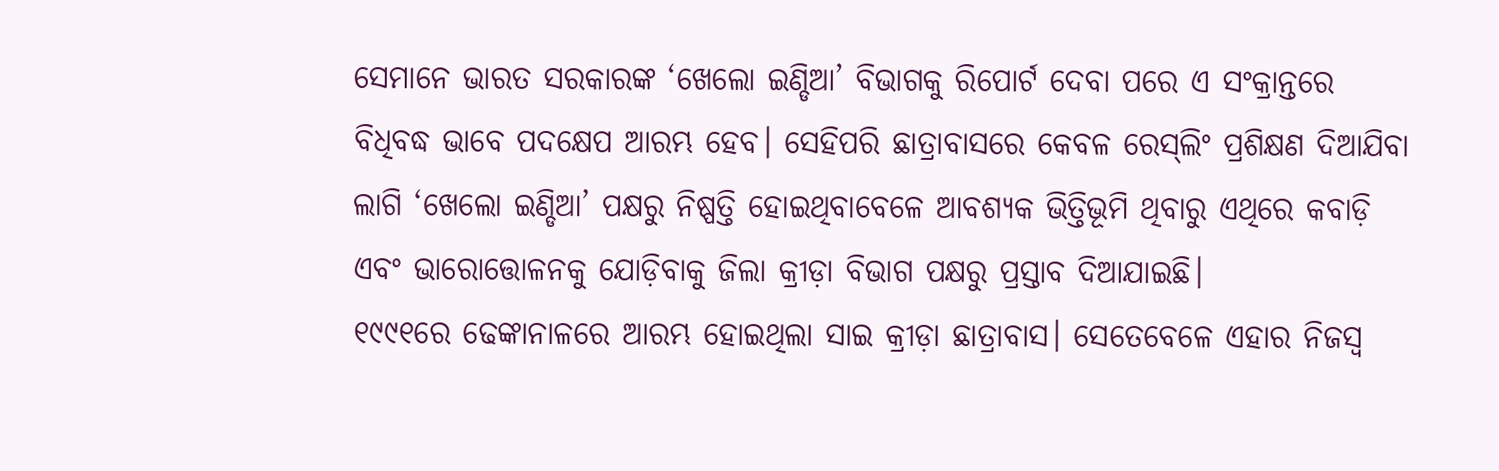ସେମାନେ ଭାରତ ସରକାରଙ୍କ ‘ଖେଲୋ ଇଣ୍ଡିଆ’ ବିଭାଗକୁ ରିପୋର୍ଟ ଦେବା ପରେ ଏ ସଂକ୍ରାନ୍ତରେ ବିଧିବଦ୍ଧ ଭାବେ ପଦକ୍ଷେପ ଆରମ୍ଭ ହେବ। ସେହିପରି ଛାତ୍ରାବାସରେ କେବଳ ରେସ୍‌ଲିଂ ପ୍ରଶିକ୍ଷଣ ଦିଆଯିବା ଲାଗି ‘ଖେଲୋ ଇଣ୍ଡିଆ’ ପକ୍ଷରୁ ନିଷ୍ପତ୍ତି ହୋଇଥିବାବେଳେ ଆବଶ୍ୟକ ଭିତ୍ତିଭୂମି ଥିବାରୁ ଏଥିରେ କବାଡ଼ି ଏବଂ ଭାରୋତ୍ତୋଳନକୁ ଯୋଡ଼ିବାକୁ ଜିଲା କ୍ରୀଡ଼ା ବିଭାଗ ପକ୍ଷରୁ ପ୍ରସ୍ତାବ ଦିଆଯାଇଛି।
୧୯୯୧ରେ ଢେଙ୍କାନାଳରେ ଆରମ୍ଭ ହୋଇଥିଲା ସାଇ କ୍ରୀଡ଼ା ଛାତ୍ରାବାସ। ସେତେବେଳେ ଏହାର ନିଜସ୍ବ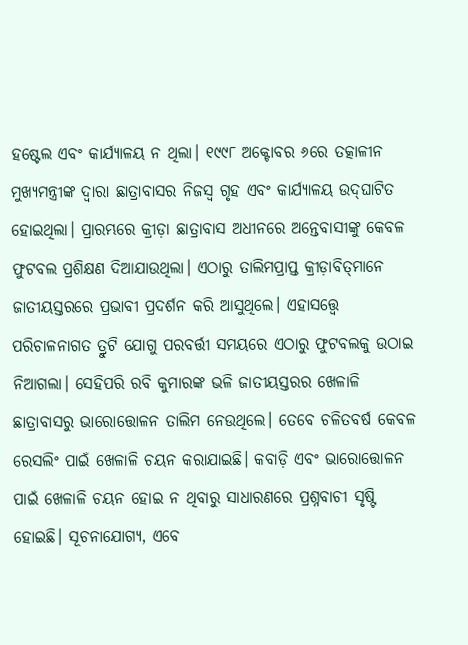ହଷ୍ଟେଲ ଏବଂ କାର୍ଯ୍ୟାଳୟ ନ ଥିଲା। ୧୯୯୮ ଅକ୍ଟୋବର ୬ରେ ତତ୍କାଳୀନ ମୁଖ୍ୟମନ୍ତ୍ରୀଙ୍କ ଦ୍ୱାରା ଛାତ୍ରାବାସର ନିଜସ୍ବ ଗୃହ ଏବଂ କାର୍ଯ୍ୟାଳୟ ଉଦ୍‌ଘାଟିତ ହୋଇଥିଲା। ପ୍ରାରମ୍ଭରେ କ୍ରୀଡ଼ା ଛାତ୍ରାବାସ ଅଧୀନରେ ଅନ୍ତେବାସୀଙ୍କୁ କେବଳ ଫୁଟବଲ ପ୍ରଶିକ୍ଷଣ ଦିଆଯାଉଥିଲା। ଏଠାରୁ ତାଲିମପ୍ରାପ୍ତ କ୍ରୀଡ଼ାବିତ୍‌ମାନେ ଜାତୀୟସ୍ତରରେ ପ୍ରଭାବୀ ପ୍ରଦର୍ଶନ କରି ଆସୁଥିଲେ। ଏହାସତ୍ତ୍ୱେ ପରିଚାଳନାଗତ ତ୍ରୁଟି ଯୋଗୁ ପରବର୍ତ୍ତୀ ସମୟରେ ଏଠାରୁ ଫୁଟବଲକୁ ଉଠାଇ ନିଆଗଲା। ସେହିପରି ରବି କୁମାରଙ୍କ ଭଳି ଜାତୀୟସ୍ତରର ଖେଳାଳି ଛାତ୍ରାବାସରୁ ଭାରୋତ୍ତୋଳନ ତାଲିମ ନେଉଥିଲେ। ତେବେ ଚଳିତବର୍ଷ କେବଳ ରେସଲିଂ ପାଇଁ ଖେଳାଳି ଚୟନ କରାଯାଇଛି। କବାଡ଼ି ଏବଂ ଭାରୋତ୍ତୋଳନ ପାଇଁ ଖେଳାଳି ଚୟନ ହୋଇ ନ ଥିବାରୁ ସାଧାରଣରେ ପ୍ରଶ୍ନବାଚୀ ସୃଷ୍ଟି ହୋଇଛି। ସୂଚନାଯୋଗ୍ୟ, ଏବେ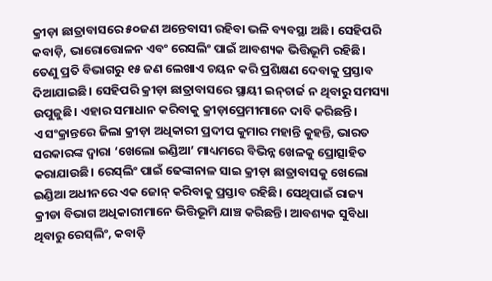କ୍ରୀଡ଼ା ଛାତ୍ରାବାସରେ ୫୦ଜଣ ଅନ୍ତେବାସୀ ରହିବା ଭଳି ବ୍ୟବସ୍ଥା ଅଛି। ସେହିପରି କବାଡ଼ି, ଭାରୋତ୍ତୋଳନ ଏବଂ ରେସଲିଂ ପାଇଁ ଆବଶ୍ୟକ ଭିତ୍ତିଭୂମି ରହିଛି। ତେଣୁ ପ୍ରତି ବିଭାଗରୁ ୧୫ ଜଣ ଲେଖାଏ ଚୟନ କରି ପ୍ରଶିକ୍ଷଣ ଦେବାକୁ ପ୍ରସ୍ତାବ ଦିଆଯାଇଛି। ସେହିପରି କ୍ରୀଡ଼ା ଛାତ୍ରାବାସରେ ସ୍ଥାୟୀ ଇନ୍‌ଚାର୍ଜ ନ ଥିବାରୁ ସମସ୍ୟା ଉପୁଜୁଛି। ଏହାର ସମାଧାନ କରିବାକୁ କ୍ରୀଡ଼ାପ୍ରେମୀମାନେ ଦାବି କରିଛନ୍ତି।
ଏ ସଂକ୍ରାନ୍ତରେ ଜିଲା କ୍ରୀଡ଼ା ଅଧିକାରୀ ପ୍ରଦୀପ କୁମାର ମହାନ୍ତି କୁହନ୍ତି, ଭାରତ ସରକାରଙ୍କ ଦ୍ୱାରା ‘ଖେଲୋ ଇଣ୍ଡିଆ’ ମାଧ୍ୟମରେ ବିଭିନ୍ନ ଖେଳକୁ ପ୍ରୋତ୍ସାହିତ କରାଯାଉଛି। ରେସ୍‌ଲିଂ ପାଇଁ ଢେଙ୍କାନାଳ ସାଇ କ୍ରୀଡ଼ା ଛାତ୍ରାବାସକୁ ଖେଲୋ ଇଣ୍ଡିଆ ଅଧୀନରେ ଏକ ଜୋନ୍‌ କରିବାକୁ ପ୍ରସ୍ତାବ ରହିଛି। ସେଥିପାଇଁ ରାଜ୍ୟ କ୍ରୀଡା ବିଭାଗ ଅଧିକାରୀମାନେ ଭିତ୍ତିଭୂମି ଯାଞ୍ଚ କରିଛନ୍ତି। ଆବଶ୍ୟକ ସୁବିଧା ଥିବାରୁ ରେସ୍‌ଲିଂ, କବାଡ଼ି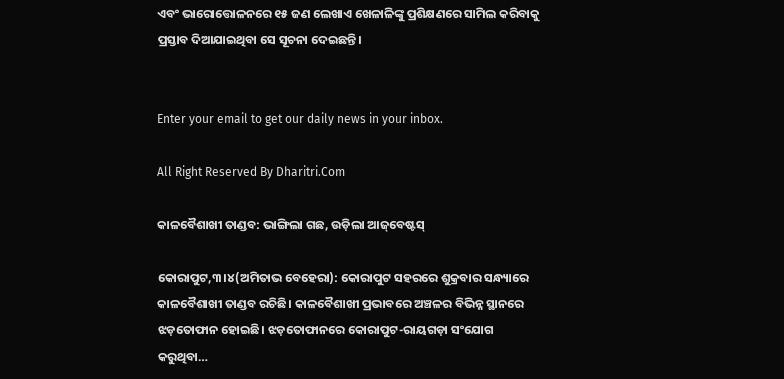ଏବଂ ଭାରୋତ୍ତୋଳନରେ ୧୫ ଜଣ ଲେଖାଏ ଖେଳାଳିଙ୍କୁ ପ୍ରଶିକ୍ଷଣରେ ସାମିଲ କରିବାକୁ ପ୍ରସ୍ତାବ ଦିଆଯାଇଥିବା ସେ ସୂଚନା ଦେଇଛନ୍ତି।


Enter your email to get our daily news in your inbox.

All Right Reserved By Dharitri.Com

କାଳବୈଶାଖୀ ତାଣ୍ଡବ: ଭାଙ୍ଗିଲା ଗଛ, ଉଡ଼ିଲା ଆଜ୍‌ବେଷ୍ଟସ୍‌

କୋରାପୁଟ,୩।୪(ଅମିତାଭ ବେହେରା): କୋରାପୁଟ ସହରରେ ଶୁକ୍ରବାର ସନ୍ଧ୍ୟାରେ କାଳବୈଶାଖୀ ତାଣ୍ଡବ ରଚିଛି। କାଳବୈଶାଖୀ ପ୍ରଭାବରେ ଅଞ୍ଚଳର ବିଭିନ୍ନ ସ୍ଥାନରେ ଝଡ଼ତୋଫାନ ହୋଇଛି। ଝଡ଼ତୋଫାନରେ କୋରାପୁଟ-ରାୟଗଡ଼ା ସଂଯୋଗ କରୁଥିବା…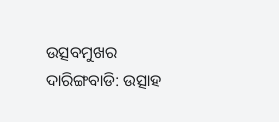ଉତ୍ସବମୁଖର ଦାରିଙ୍ଗବାଡି: ଉତ୍ସାହ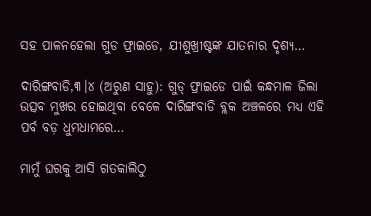ସହ ପାଳନହେଲା ଗୁଡ ଫ୍ରାଇଡେ, ଯୀଶୁଖ୍ରୀଷ୍ଟଙ୍କ ଯାତନାର ଦୃଶ୍ୟ…

ଦାରିଙ୍ଗବାଡି,୩।୪ (ଅରୁଣ ସାହୁ): ଗୁଡ୍‌ ଫ୍ରାଇଡେ ପାଇଁ କନ୍ଧମାଳ ଜିଲା  ଉତ୍ସବ ମୁଖର ହୋଇଥିବା ବେଳେ ଦାରିଙ୍ଗବାଡି ବ୍ଲକ ଅଞ୍ଚଳରେ ମଧ୍ୟ ଏହି ପର୍ବ ବଡ଼ ଧୁମଧାମରେ…

ମାମୁଁ ଘରକୁ ଆସି ଗତକାଲିଠୁ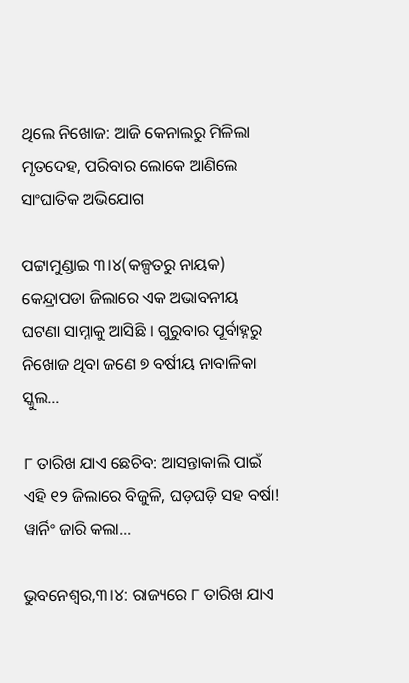ଥିଲେ ନିଖୋଜ: ଆଜି କେନାଲରୁ ମିଳିଲା ମୃତଦେହ, ପରିବାର ଲୋକେ ଆଣିଲେ ସାଂଘାତିକ ଅଭିଯୋଗ

ପଟ୍ଟାମୁଣ୍ଡାଇ ୩।୪(କଳ୍ପତରୁ ନାୟକ) କେନ୍ଦ୍ରାପଡା ଜିଲାରେ ଏକ ଅଭାବନୀୟ ଘଟଣା ସାମ୍ନାକୁ ଆସିଛି । ଗୁରୁବାର ପୂର୍ବାହ୍ନରୁ ନିଖୋଜ ଥିବା ଜଣେ ୭ ବର୍ଷୀୟ ନାବାଳିକା ସ୍କୁଲ…

୮ ତାରିଖ ଯାଏ ଛେଚିବ: ଆସନ୍ତାକାଲି ପାଇଁ ଏହି ୧୨ ଜିଲାରେ ବିଜୁଳି, ଘଡ଼ଘଡ଼ି ସହ ବର୍ଷା! ୱାର୍ନିଂ ଜାରି କଲା…

ଭୁବନେଶ୍ୱର,୩।୪: ରାଜ୍ୟରେ ୮ ତାରିଖ ଯାଏ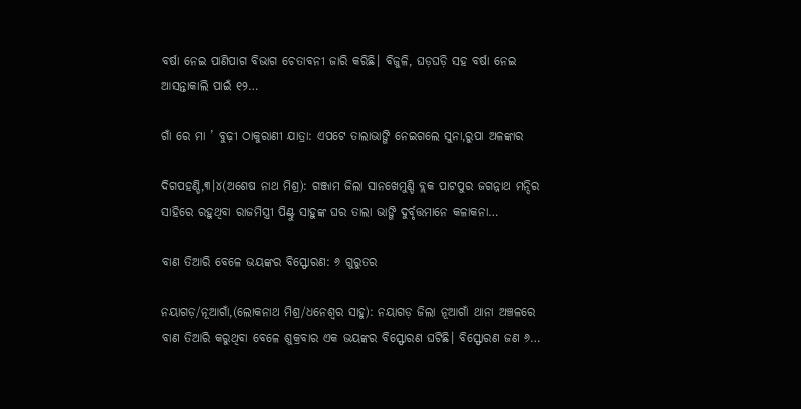ବର୍ଷା ନେଇ ପାଣିପାଗ ବିଭାଗ ଚେତାବନୀ ଜାରି କରିଛି। ବିଜୁଳି, ଘଡ଼ଘଡ଼ି ସହ ବର୍ଷା ନେଇ ଆସନ୍ତାକାଲି ପାଇଁ ୧୨…

ଗାଁ ରେ ମା ’ ବୁଢ଼ୀ ଠାକୁରାଣୀ ଯାତ୍ରା: ଏପଟେ ତାଲାଭାଙ୍ଗି ନେଇଗଲେ ସୁନା,ରୁପା ଅଳଙ୍କାର

ଦିଗପହଣ୍ଡି,୩।୪(ଅଶେଷ ନାଥ ମିଶ୍ର): ଗଞ୍ଜାମ ଜିଲା ସାନଖେମୁଣ୍ଡି ବ୍ଲକ ପାଟପୁର ଜଗନ୍ନାଥ ମନ୍ଦିର ସାହିରେ ରହୁଥିବା ରାଜମିସ୍ତ୍ରୀ ପିଣ୍ଟୁ ସାହୁଙ୍କ ଘର ତାଲା ଭାଙ୍ଗି ଦୁର୍ବୃତ୍ତମାନେ କଳାକନା…

ବାଣ ତିଆରି ବେଳେ ଭୟଙ୍କର ବିସ୍ଫୋରଣ: ୬ ଗୁରୁତର

ନୟାଗଡ଼/ନୂଆଗାଁ,(ଲୋକନାଥ ମିଶ୍ର/ଧନେଶ୍ୱର ସାହୁ): ନୟାଗଡ଼ ଜିଲା ନୂଆଗାଁ ଥାନା ଅଞ୍ଚଳରେ ବାଣ ତିଆରି କରୁଥିବା ବେଳେ ଶୁକ୍ରବାର ଏକ ଭୟଙ୍କର ବିସ୍ଫୋରଣ ଘଟିଛି। ବିସ୍ଫୋରଣ ଜଣ ୬…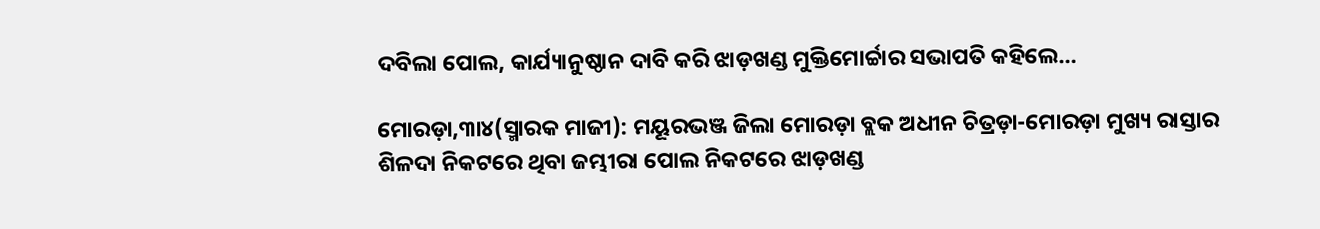ଦବିଲା ପୋଲ, କାର୍ଯ୍ୟାନୁଷ୍ଠାନ ଦାବି କରି ଝାଡ଼ଖଣ୍ଡ ମୁକ୍ତିମୋର୍ଚ୍ଚାର ସଭାପତି କହିଲେ…

ମୋରଡ଼ା,୩ା୪(ସ୍ମାରକ ମାଜୀ): ମୟୂରଭଞ୍ଜ ଜିଲା ମୋରଡ଼ା ବ୍ଲକ ଅଧୀନ ଚିତ୍ରଡ଼ା-ମୋରଡ଼ା ମୁଖ୍ୟ ରାସ୍ତାର ଶିଳଦା ନିକଟରେ ଥିବା ଜମ୍ଭୀରା ପୋଲ ନିକଟରେ ଝାଡ଼ଖଣ୍ଡ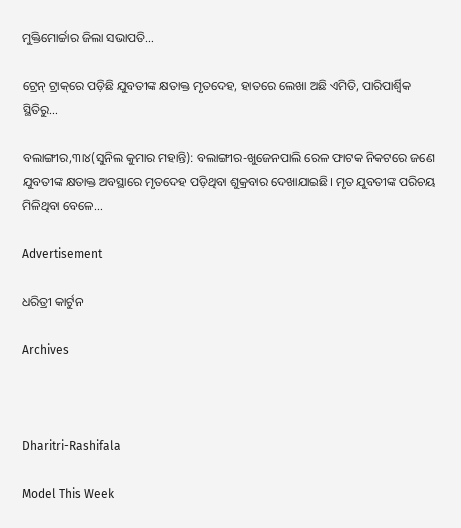ମୁକ୍ତିମୋର୍ଚ୍ଚାର ଜିଲା ସଭାପତି…

ଟ୍ରେନ୍‌ ଟ୍ରାକ୍‌ରେ ପଡ଼ିଛି ଯୁବତୀଙ୍କ କ୍ଷତାକ୍ତ ମୃତଦେହ, ହାତରେ ଲେଖା ଅଛି ଏମିତି, ପାରିପାର୍ଶ୍ୱିକ ସ୍ଥିତିରୁ…

ବଲାଙ୍ଗୀର,୩ା୪(ସୁନିଲ କୁମାର ମହାନ୍ତି): ବଲାଙ୍ଗୀର-ଖୁଜେନପାଲି ରେଳ ଫାଟକ ନିକଟରେ ଜଣେ ଯୁବତୀଙ୍କ କ୍ଷତାକ୍ତ ଅବସ୍ଥାରେ ମୃତଦେହ ପଡ଼ିଥିବା ଶୁକ୍ରବାର ଦେଖାଯାଇଛି। ମୃତ ଯୁବତୀଙ୍କ ପରିଚୟ ମିଳିଥିବା ବେଳେ…

Advertisement

ଧରିତ୍ରୀ କାର୍ଟୁନ

Archives



Dharitri-Rashifala

Model This Week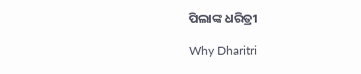ପିଲାଙ୍କ ଧରିତ୍ରୀ

Why Dharitri